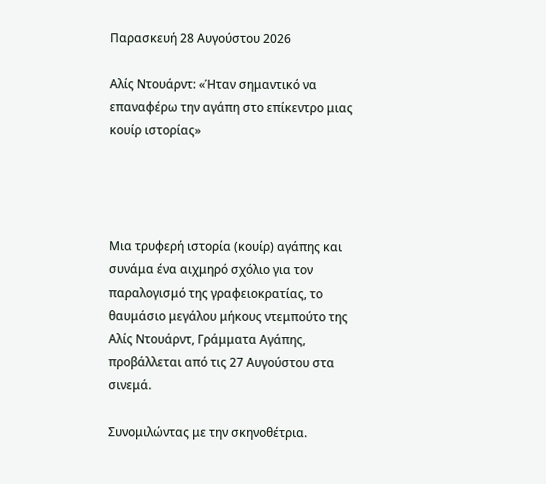Παρασκευή 28 Αυγούστου 2026

Αλίς Ντουάρντ: «Ήταν σημαντικό να επαναφέρω την αγάπη στο επίκεντρο μιας κουίρ ιστορίας»




Mια τρυφερή ιστορία (κουίρ) αγάπης και συνάμα ένα αιχμηρό σχόλιο για τον παραλογισμό της γραφειοκρατίας, το θαυμάσιο μεγάλου μήκους ντεμπούτο της Αλίς Ντουάρντ, Γράμματα Αγάπης, προβάλλεται από τις 27 Αυγούστου στα σινεμά.

Συνομιλώντας με την σκηνοθέτρια.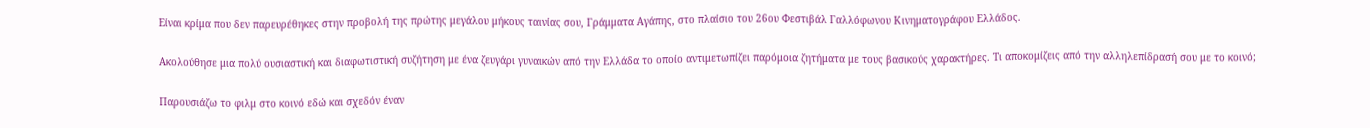Είναι κρίμα που δεν παρευρέθηκες στην προβολή της πρώτης μεγάλου μήκους ταινίας σου, Γράμματα Αγάπης, στο πλαίσιο του 26ου Φεστιβάλ Γαλλόφωνου Κινηματογράφου Ελλάδος.

Ακολούθησε μια πολύ ουσιαστική και διαφωτιστική συζήτηση με ένα ζευγάρι γυναικών από την Ελλάδα το οποίο αντιμετωπίζει παρόμοια ζητήματα με τους βασικούς χαρακτήρες. Τι αποκομίζεις από την αλληλεπίδρασή σου με το κοινό;

Παρουσιάζω το φιλμ στο κοινό εδώ και σχεδόν έναν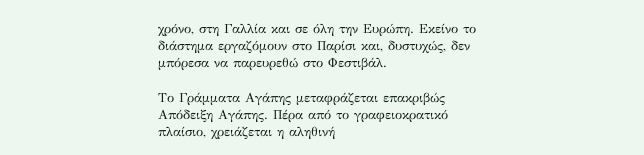χρόνο, στη Γαλλία και σε όλη την Ευρώπη. Εκείνο το διάστημα εργαζόμουν στο Παρίσι και, δυστυχώς, δεν μπόρεσα να παρευρεθώ στο Φεστιβάλ.

Το Γράμματα Αγάπης μεταφράζεται επακριβώς Απόδειξη Αγάπης. Πέρα από το γραφειοκρατικό πλαίσιο, χρειάζεται η αληθινή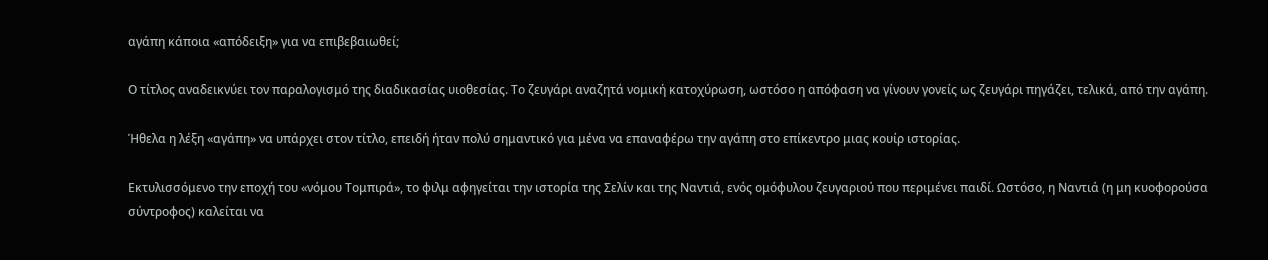αγάπη κάποια «απόδειξη» για να επιβεβαιωθεί;

Ο τίτλος αναδεικνύει τον παραλογισμό της διαδικασίας υιοθεσίας. Το ζευγάρι αναζητά νομική κατοχύρωση, ωστόσο η απόφαση να γίνουν γονείς ως ζευγάρι πηγάζει, τελικά, από την αγάπη.

Ήθελα η λέξη «αγάπη» να υπάρχει στον τίτλο, επειδή ήταν πολύ σημαντικό για μένα να επαναφέρω την αγάπη στο επίκεντρο μιας κουίρ ιστορίας.

Εκτυλισσόμενο την εποχή του «νόμου Tομπιρά», το φιλμ αφηγείται την ιστορία της Σελίν και της Nαντιά, ενός ομόφυλου ζευγαριού που περιμένει παιδί. Ωστόσο, η Nαντιά (η μη κυοφορούσα σύντροφος) καλείται να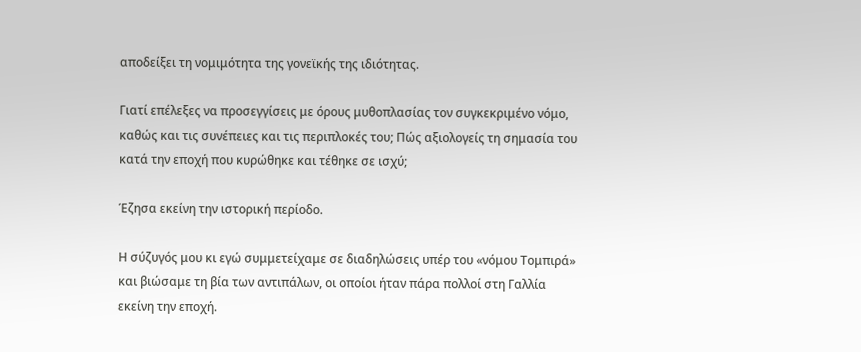αποδείξει τη νομιμότητα της γονεϊκής της ιδιότητας.

Γιατί επέλεξες να προσεγγίσεις με όρους μυθοπλασίας τον συγκεκριμένο νόμο, καθώς και τις συνέπειες και τις περιπλοκές του; Πώς αξιολογείς τη σημασία του κατά την εποχή που κυρώθηκε και τέθηκε σε ισχύ;

Έζησα εκείνη την ιστορική περίοδο.

Η σύζυγός μου κι εγώ συμμετείχαμε σε διαδηλώσεις υπέρ του «νόμου Tομπιρά» και βιώσαμε τη βία των αντιπάλων, οι οποίοι ήταν πάρα πολλοί στη Γαλλία εκείνη την εποχή.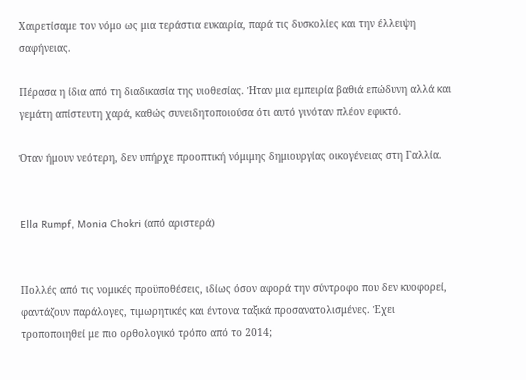Χαιρετίσαμε τον νόμο ως μια τεράστια ευκαιρία, παρά τις δυσκολίες και την έλλειψη σαφήνειας.

Πέρασα η ίδια από τη διαδικασία της υιοθεσίας. Ήταν μια εμπειρία βαθιά επώδυνη αλλά και γεμάτη απίστευτη χαρά, καθώς συνειδητοποιούσα ότι αυτό γινόταν πλέον εφικτό.

Όταν ήμουν νεότερη, δεν υπήρχε προοπτική νόμιμης δημιουργίας οικογένειας στη Γαλλία.


Ella Rumpf, Monia Chokri (από αριστερά)


Πολλές από τις νομικές προϋποθέσεις, ιδίως όσον αφορά την σύντροφο που δεν κυοφορεί, φαντάζουν παράλογες, τιμωρητικές και έντονα ταξικά προσανατολισμένες. Έχει τροποποιηθεί με πιο ορθολογικό τρόπο από το 2014;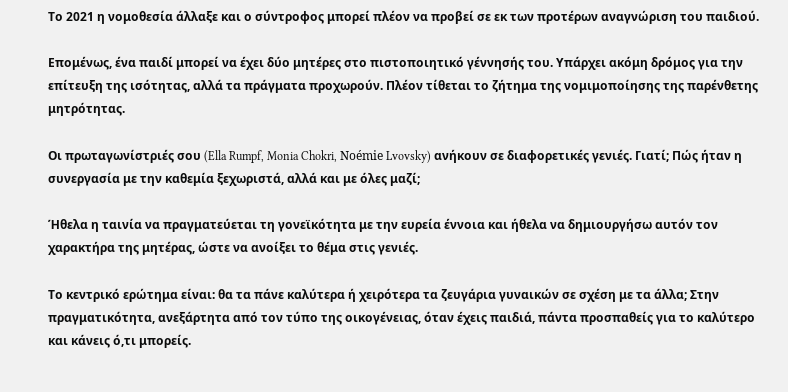Το 2021 η νομοθεσία άλλαξε και ο σύντροφος μπορεί πλέον να προβεί σε εκ των προτέρων αναγνώριση του παιδιού.

Επομένως, ένα παιδί μπορεί να έχει δύο μητέρες στο πιστοποιητικό γέννησής του. Υπάρχει ακόμη δρόμος για την επίτευξη της ισότητας, αλλά τα πράγματα προχωρούν. Πλέον τίθεται το ζήτημα της νομιμοποίησης της παρένθετης μητρότητας.

Οι πρωταγωνίστριές σου (Ella Rumpf, Monia Chokri, Noémie Lvovsky) ανήκουν σε διαφορετικές γενιές. Γιατί; Πώς ήταν η συνεργασία με την καθεμία ξεχωριστά, αλλά και με όλες μαζί;

Ήθελα η ταινία να πραγματεύεται τη γονεϊκότητα με την ευρεία έννοια και ήθελα να δημιουργήσω αυτόν τον χαρακτήρα της μητέρας, ώστε να ανοίξει το θέμα στις γενιές.

Το κεντρικό ερώτημα είναι: θα τα πάνε καλύτερα ή χειρότερα τα ζευγάρια γυναικών σε σχέση με τα άλλα; Στην πραγματικότητα, ανεξάρτητα από τον τύπο της οικογένειας, όταν έχεις παιδιά, πάντα προσπαθείς για το καλύτερο και κάνεις ό,τι μπορείς.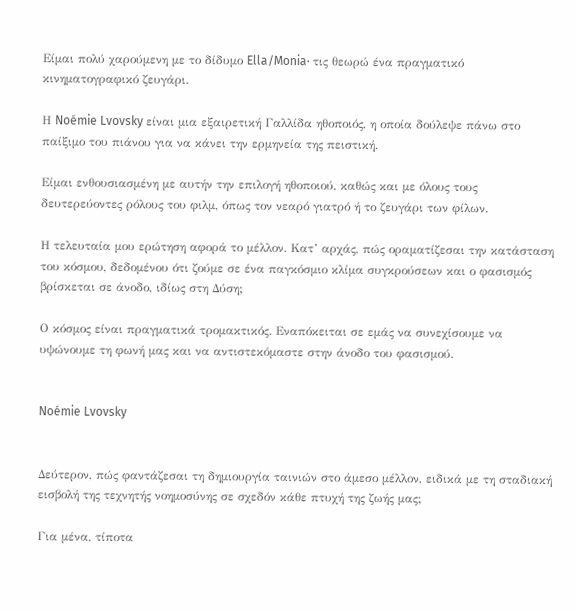Είμαι πολύ χαρούμενη με το δίδυμο Ella/Monia· τις θεωρώ ένα πραγματικό κινηματογραφικό ζευγάρι.

Η Noémie Lvovsky είναι μια εξαιρετική Γαλλίδα ηθοποιός, η οποία δούλεψε πάνω στο παίξιμο του πιάνου για να κάνει την ερμηνεία της πειστική.

Είμαι ενθουσιασμένη με αυτήν την επιλογή ηθοποιού, καθώς και με όλους τους δευτερεύοντες ρόλους του φιλμ, όπως τον νεαρό γιατρό ή το ζευγάρι των φίλων.

Η τελευταία μου ερώτηση αφορά το μέλλον. Κατ’ αρχάς, πώς οραματίζεσαι την κατάσταση του κόσμου, δεδομένου ότι ζούμε σε ένα παγκόσμιο κλίμα συγκρούσεων και ο φασισμός βρίσκεται σε άνοδο, ιδίως στη Δύση;

Ο κόσμος είναι πραγματικά τρομακτικός. Εναπόκειται σε εμάς να συνεχίσουμε να υψώνουμε τη φωνή μας και να αντιστεκόμαστε στην άνοδο του φασισμού.


Noémie Lvovsky


Δεύτερον, πώς φαντάζεσαι τη δημιουργία ταινιών στο άμεσο μέλλον, ειδικά με τη σταδιακή εισβολή της τεχνητής νοημοσύνης σε σχεδόν κάθε πτυχή της ζωής μας;

Για μένα, τίποτα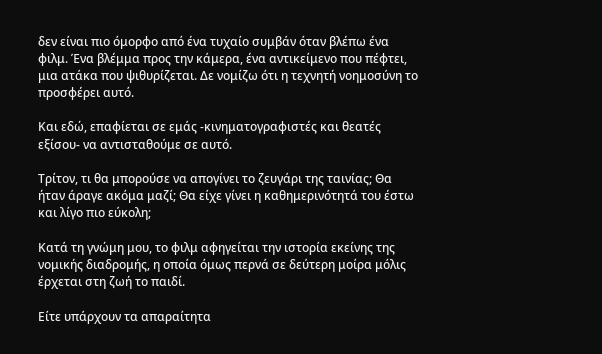δεν είναι πιο όμορφο από ένα τυχαίο συμβάν όταν βλέπω ένα φιλμ. Ένα βλέμμα προς την κάμερα, ένα αντικείμενο που πέφτει, μια ατάκα που ψιθυρίζεται. Δε νομίζω ότι η τεχνητή νοημοσύνη το προσφέρει αυτό.

Και εδώ, επαφίεται σε εμάς -κινηματογραφιστές και θεατές εξίσου- να αντισταθούμε σε αυτό.

Τρίτον, τι θα μπορούσε να απογίνει το ζευγάρι της ταινίας; Θα ήταν άραγε ακόμα μαζί; Θα είχε γίνει η καθημερινότητά του έστω και λίγο πιο εύκολη;

Κατά τη γνώμη μου, το φιλμ αφηγείται την ιστορία εκείνης της νομικής διαδρομής, η οποία όμως περνά σε δεύτερη μοίρα μόλις έρχεται στη ζωή το παιδί.

Είτε υπάρχουν τα απαραίτητα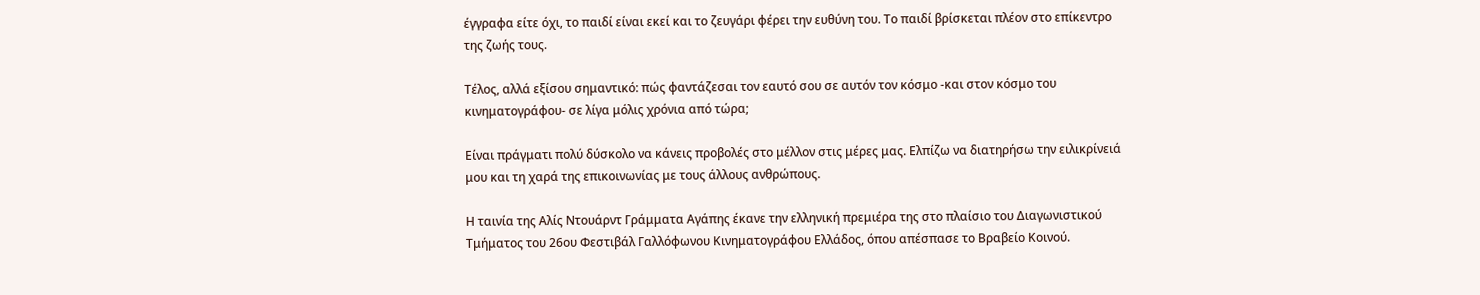έγγραφα είτε όχι, το παιδί είναι εκεί και το ζευγάρι φέρει την ευθύνη του. Το παιδί βρίσκεται πλέον στο επίκεντρο της ζωής τους.

Τέλος, αλλά εξίσου σημαντικό: πώς φαντάζεσαι τον εαυτό σου σε αυτόν τον κόσμο -και στον κόσμο του κινηματογράφου- σε λίγα μόλις χρόνια από τώρα;

Είναι πράγματι πολύ δύσκολο να κάνεις προβολές στο μέλλον στις μέρες μας. Ελπίζω να διατηρήσω την ειλικρίνειά μου και τη χαρά της επικοινωνίας με τους άλλους ανθρώπους.

Η ταινία της Αλίς Ντουάρντ Γράμματα Αγάπης έκανε την ελληνική πρεμιέρα της στο πλαίσιο του Διαγωνιστικού Τμήματος του 26ου Φεστιβάλ Γαλλόφωνου Κινηματογράφου Ελλάδος, όπου απέσπασε το Βραβείο Κοινού.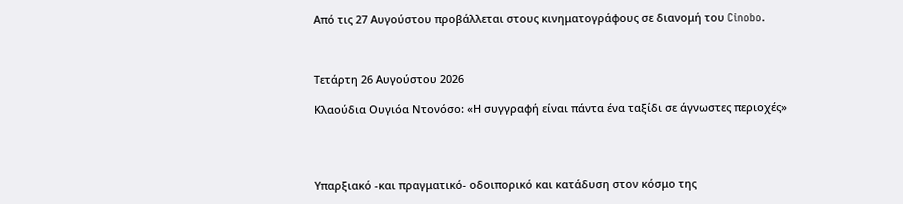Από τις 27 Αυγούστου προβάλλεται στους κινηματογράφους σε διανομή του Cinobo.



Τετάρτη 26 Αυγούστου 2026

Κλαούδια Ουγιόα Ντονόσο: «Η συγγραφή είναι πάντα ένα ταξίδι σε άγνωστες περιοχές»




Υπαρξιακό -και πραγματικό- οδοιπορικό και κατάδυση στον κόσμο της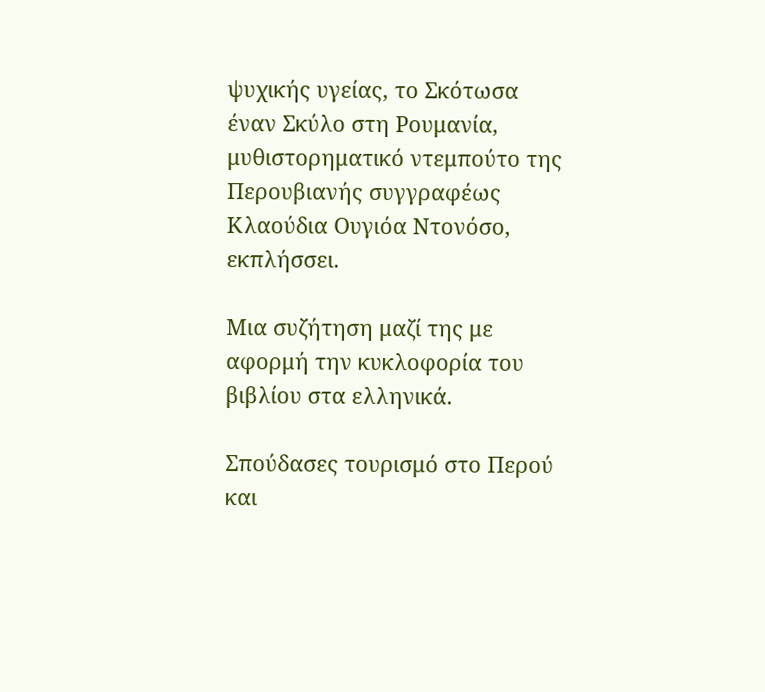ψυχικής υγείας, το Σκότωσα έναν Σκύλο στη Ρουμανία, μυθιστορηματικό ντεμπούτο της Περουβιανής συγγραφέως Κλαούδια Ουγιόα Ντονόσο, εκπλήσσει.

Μια συζήτηση μαζί της με αφορμή την κυκλοφορία του βιβλίου στα ελληνικά.

Σπούδασες τουρισμό στο Περού και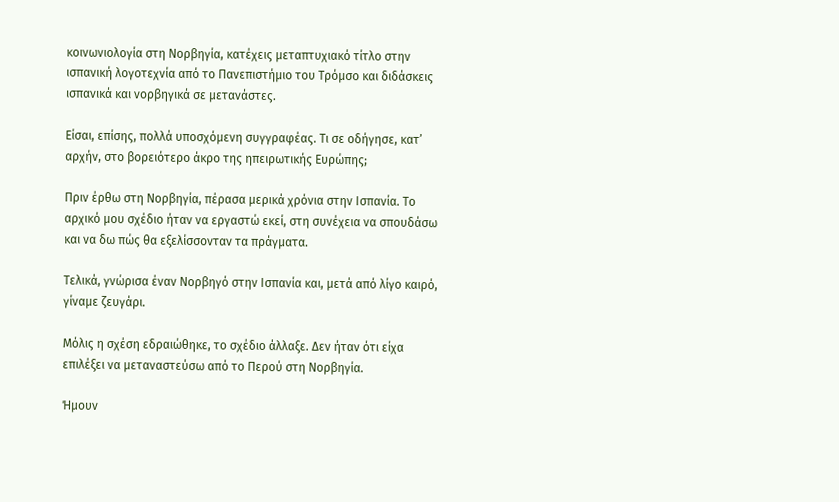κοινωνιολογία στη Νορβηγία, κατέχεις μεταπτυχιακό τίτλο στην ισπανική λογοτεχνία από το Πανεπιστήμιο του Τρόμσο και διδάσκεις ισπανικά και νορβηγικά σε μετανάστες.

Είσαι, επίσης, πολλά υποσχόμενη συγγραφέας. Τι σε οδήγησε, κατ’ αρχήν, στο βορειότερο άκρο της ηπειρωτικής Ευρώπης;

Πριν έρθω στη Νορβηγία, πέρασα μερικά χρόνια στην Ισπανία. Το αρχικό μου σχέδιο ήταν να εργαστώ εκεί, στη συνέχεια να σπουδάσω και να δω πώς θα εξελίσσονταν τα πράγματα.

Τελικά, γνώρισα έναν Νορβηγό στην Ισπανία και, μετά από λίγο καιρό, γίναμε ζευγάρι.

Μόλις η σχέση εδραιώθηκε, το σχέδιο άλλαξε. Δεν ήταν ότι είχα επιλέξει να μεταναστεύσω από το Περού στη Νορβηγία.

Ήμουν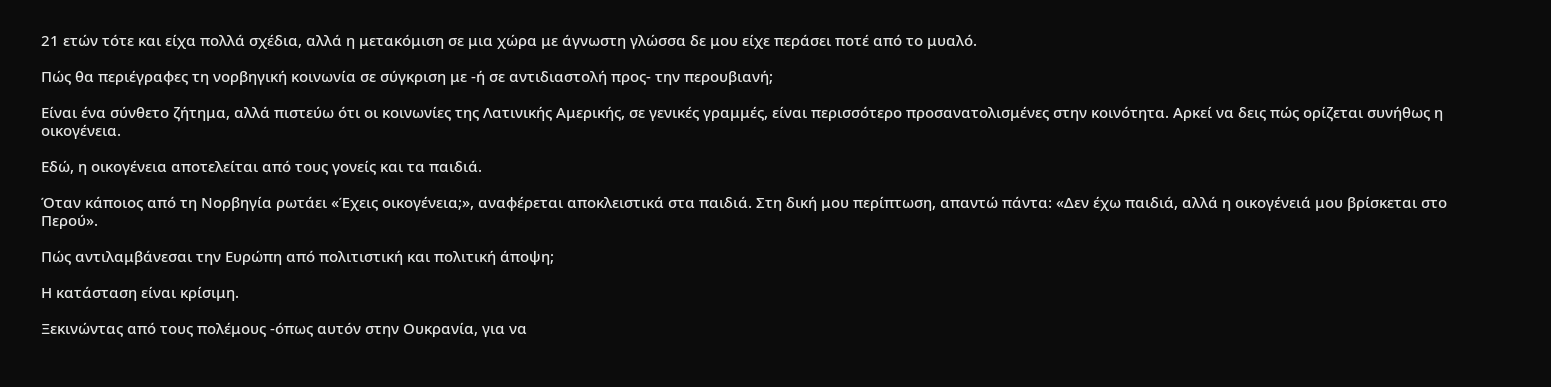21 ετών τότε και είχα πολλά σχέδια, αλλά η μετακόμιση σε μια χώρα με άγνωστη γλώσσα δε μου είχε περάσει ποτέ από το μυαλό.

Πώς θα περιέγραφες τη νορβηγική κοινωνία σε σύγκριση με -ή σε αντιδιαστολή προς- την περουβιανή;

Είναι ένα σύνθετο ζήτημα, αλλά πιστεύω ότι οι κοινωνίες της Λατινικής Αμερικής, σε γενικές γραμμές, είναι περισσότερο προσανατολισμένες στην κοινότητα. Αρκεί να δεις πώς ορίζεται συνήθως η οικογένεια.

Εδώ, η οικογένεια αποτελείται από τους γονείς και τα παιδιά.

Όταν κάποιος από τη Νορβηγία ρωτάει «Έχεις οικογένεια;», αναφέρεται αποκλειστικά στα παιδιά. Στη δική μου περίπτωση, απαντώ πάντα: «Δεν έχω παιδιά, αλλά η οικογένειά μου βρίσκεται στο Περού».

Πώς αντιλαμβάνεσαι την Ευρώπη από πολιτιστική και πολιτική άποψη;

Η κατάσταση είναι κρίσιμη.

Ξεκινώντας από τους πολέμους -όπως αυτόν στην Ουκρανία, για να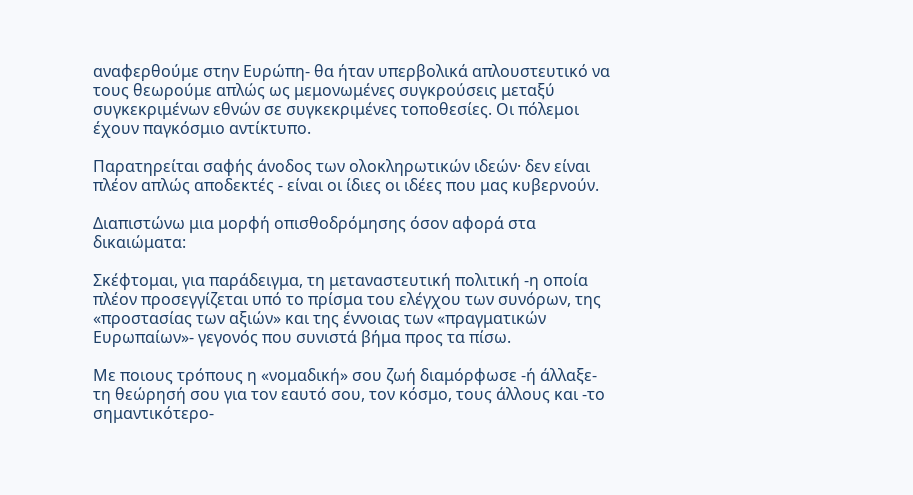αναφερθούμε στην Ευρώπη- θα ήταν υπερβολικά απλουστευτικό να τους θεωρούμε απλώς ως μεμονωμένες συγκρούσεις μεταξύ συγκεκριμένων εθνών σε συγκεκριμένες τοποθεσίες. Οι πόλεμοι έχουν παγκόσμιο αντίκτυπο.

Παρατηρείται σαφής άνοδος των ολοκληρωτικών ιδεών· δεν είναι πλέον απλώς αποδεκτές - είναι οι ίδιες οι ιδέες που μας κυβερνούν.

Διαπιστώνω μια μορφή οπισθοδρόμησης όσον αφορά στα δικαιώματα:

Σκέφτομαι, για παράδειγμα, τη μεταναστευτική πολιτική -η οποία πλέον προσεγγίζεται υπό το πρίσμα του ελέγχου των συνόρων, της «προστασίας των αξιών» και της έννοιας των «πραγματικών Ευρωπαίων»- γεγονός που συνιστά βήμα προς τα πίσω.

Με ποιους τρόπους η «νομαδική» σου ζωή διαμόρφωσε -ή άλλαξε- τη θεώρησή σου για τον εαυτό σου, τον κόσμο, τους άλλους και -το σημαντικότερο-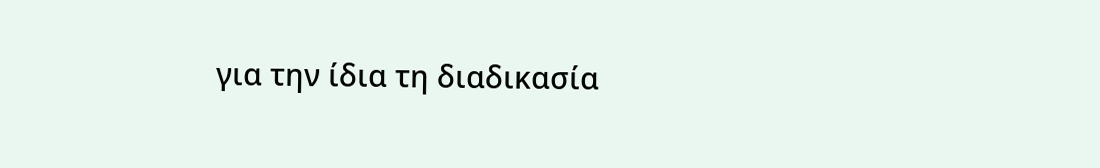για την ίδια τη διαδικασία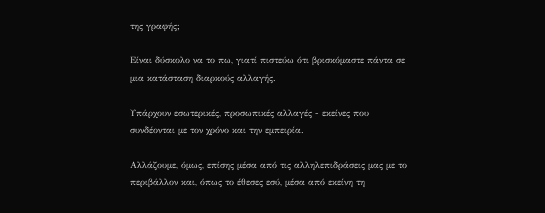της γραφής;

Είναι δύσκολο να το πω, γιατί πιστεύω ότι βρισκόμαστε πάντα σε μια κατάσταση διαρκούς αλλαγής.

Υπάρχουν εσωτερικές, προσωπικές αλλαγές - εκείνες που συνδέονται με τον χρόνο και την εμπειρία.

Αλλάζουμε, όμως, επίσης μέσα από τις αλληλεπιδράσεις μας με το περιβάλλον και, όπως το έθεσες εσύ, μέσα από εκείνη τη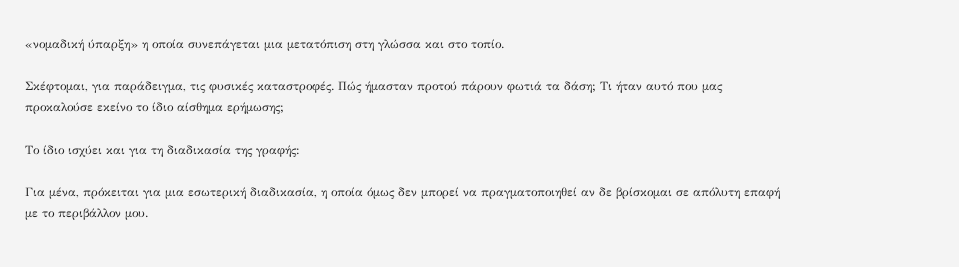«νομαδική ύπαρξη» η οποία συνεπάγεται μια μετατόπιση στη γλώσσα και στο τοπίο.

Σκέφτομαι, για παράδειγμα, τις φυσικές καταστροφές. Πώς ήμασταν προτού πάρουν φωτιά τα δάση; Τι ήταν αυτό που μας προκαλούσε εκείνο το ίδιο αίσθημα ερήμωσης;

Το ίδιο ισχύει και για τη διαδικασία της γραφής:

Για μένα, πρόκειται για μια εσωτερική διαδικασία, η οποία όμως δεν μπορεί να πραγματοποιηθεί αν δε βρίσκομαι σε απόλυτη επαφή με το περιβάλλον μου.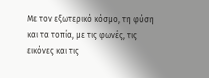Με τον εξωτερικό κόσμο, τη φύση και τα τοπία, με τις φωνές, τις εικόνες και τις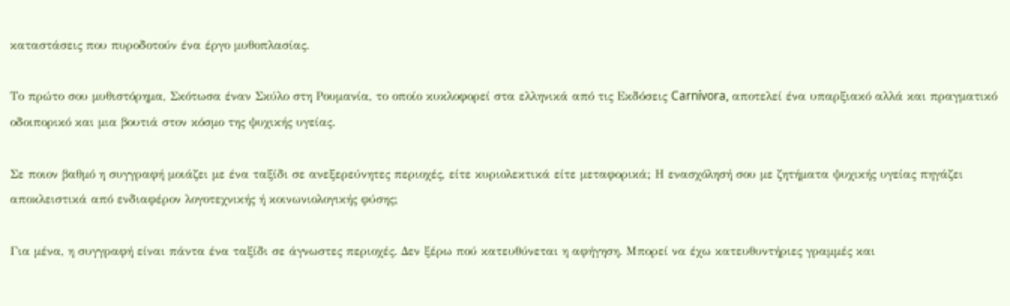καταστάσεις που πυροδοτούν ένα έργο μυθοπλασίας.

Το πρώτο σου μυθιστόρημα, Σκότωσα έναν Σκύλο στη Ρουμανία, το οποίο κυκλοφορεί στα ελληνικά από τις Εκδόσεις Carnívora, αποτελεί ένα υπαρξιακό αλλά και πραγματικό οδοιπορικό και μια βουτιά στον κόσμο της ψυχικής υγείας.

Σε ποιον βαθμό η συγγραφή μοιάζει με ένα ταξίδι σε ανεξερεύνητες περιοχές, είτε κυριολεκτικά είτε μεταφορικά; Η ενασχόλησή σου με ζητήματα ψυχικής υγείας πηγάζει αποκλειστικά από ενδιαφέρον λογοτεχνικής ή κοινωνιολογικής φύσης;

Για μένα, η συγγραφή είναι πάντα ένα ταξίδι σε άγνωστες περιοχές. Δεν ξέρω πού κατευθύνεται η αφήγηση. Μπορεί να έχω κατευθυντήριες γραμμές και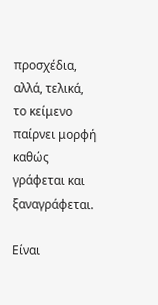προσχέδια, αλλά, τελικά, το κείμενο παίρνει μορφή καθώς γράφεται και ξαναγράφεται.

Είναι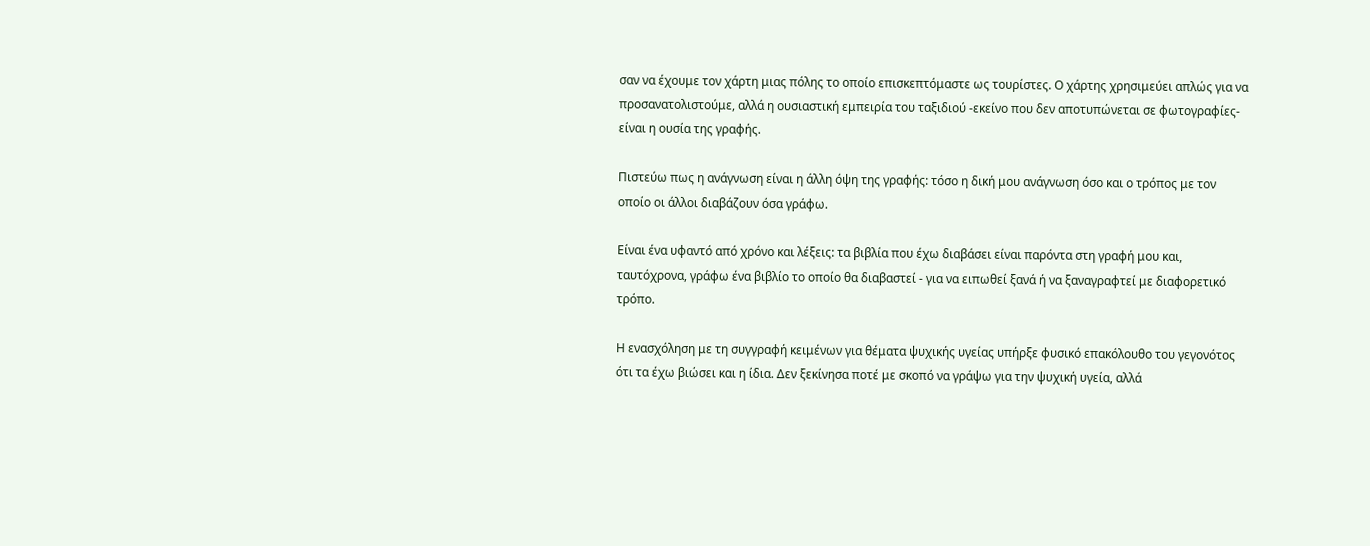σαν να έχουμε τον χάρτη μιας πόλης το οποίο επισκεπτόμαστε ως τουρίστες. Ο χάρτης χρησιμεύει απλώς για να προσανατολιστούμε, αλλά η ουσιαστική εμπειρία του ταξιδιού -εκείνο που δεν αποτυπώνεται σε φωτογραφίες- είναι η ουσία της γραφής.

Πιστεύω πως η ανάγνωση είναι η άλλη όψη της γραφής: τόσο η δική μου ανάγνωση όσο και ο τρόπος με τον οποίο οι άλλοι διαβάζουν όσα γράφω.

Είναι ένα υφαντό από χρόνο και λέξεις: τα βιβλία που έχω διαβάσει είναι παρόντα στη γραφή μου και, ταυτόχρονα, γράφω ένα βιβλίο το οποίο θα διαβαστεί - για να ειπωθεί ξανά ή να ξαναγραφτεί με διαφορετικό τρόπο.

Η ενασχόληση με τη συγγραφή κειμένων για θέματα ψυχικής υγείας υπήρξε φυσικό επακόλουθο του γεγονότος ότι τα έχω βιώσει και η ίδια. Δεν ξεκίνησα ποτέ με σκοπό να γράψω για την ψυχική υγεία, αλλά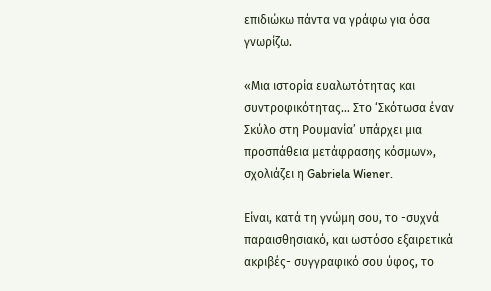επιδιώκω πάντα να γράφω για όσα γνωρίζω.

«Μια ιστορία ευαλωτότητας και συντροφικότητας… Στο ‘Σκότωσα έναν Σκύλο στη Ρουμανία’ υπάρχει μια προσπάθεια μετάφρασης κόσμων», σχολιάζει η Gabriela Wiener.

Είναι, κατά τη γνώμη σου, το -συχνά παραισθησιακό, και ωστόσο εξαιρετικά ακριβές- συγγραφικό σου ύφος, το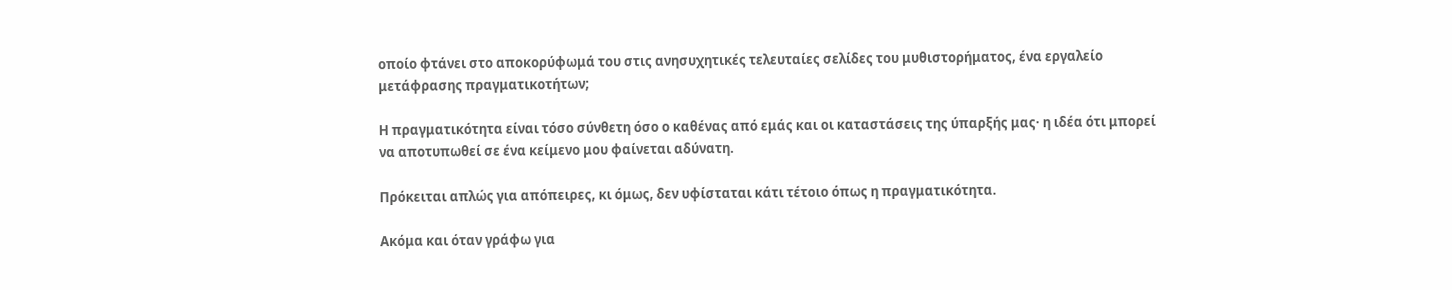οποίο φτάνει στο αποκορύφωμά του στις ανησυχητικές τελευταίες σελίδες του μυθιστορήματος, ένα εργαλείο μετάφρασης πραγματικοτήτων;

Η πραγματικότητα είναι τόσο σύνθετη όσο ο καθένας από εμάς και οι καταστάσεις της ύπαρξής μας· η ιδέα ότι μπορεί να αποτυπωθεί σε ένα κείμενο μου φαίνεται αδύνατη.

Πρόκειται απλώς για απόπειρες, κι όμως, δεν υφίσταται κάτι τέτοιο όπως η πραγματικότητα.

Ακόμα και όταν γράφω για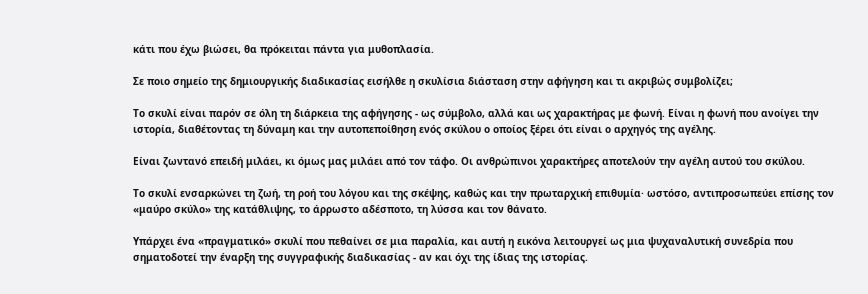κάτι που έχω βιώσει, θα πρόκειται πάντα για μυθοπλασία.

Σε ποιο σημείο της δημιουργικής διαδικασίας εισήλθε η σκυλίσια διάσταση στην αφήγηση και τι ακριβώς συμβολίζει;

Το σκυλί είναι παρόν σε όλη τη διάρκεια της αφήγησης - ως σύμβολο, αλλά και ως χαρακτήρας με φωνή. Είναι η φωνή που ανοίγει την ιστορία, διαθέτοντας τη δύναμη και την αυτοπεποίθηση ενός σκύλου ο οποίος ξέρει ότι είναι ο αρχηγός της αγέλης.

Είναι ζωντανό επειδή μιλάει, κι όμως μας μιλάει από τον τάφο. Οι ανθρώπινοι χαρακτήρες αποτελούν την αγέλη αυτού του σκύλου.

Το σκυλί ενσαρκώνει τη ζωή, τη ροή του λόγου και της σκέψης, καθώς και την πρωταρχική επιθυμία· ωστόσο, αντιπροσωπεύει επίσης τον «μαύρο σκύλο» της κατάθλιψης, το άρρωστο αδέσποτο, τη λύσσα και τον θάνατο.

Υπάρχει ένα «πραγματικό» σκυλί που πεθαίνει σε μια παραλία, και αυτή η εικόνα λειτουργεί ως μια ψυχαναλυτική συνεδρία που σηματοδοτεί την έναρξη της συγγραφικής διαδικασίας - αν και όχι της ίδιας της ιστορίας.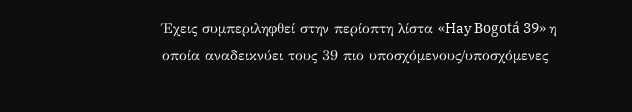Έχεις συμπεριληφθεί στην περίοπτη λίστα «Hay Bogotá 39» η οποία αναδεικνύει τους 39 πιο υποσχόμενους/υποσχόμενες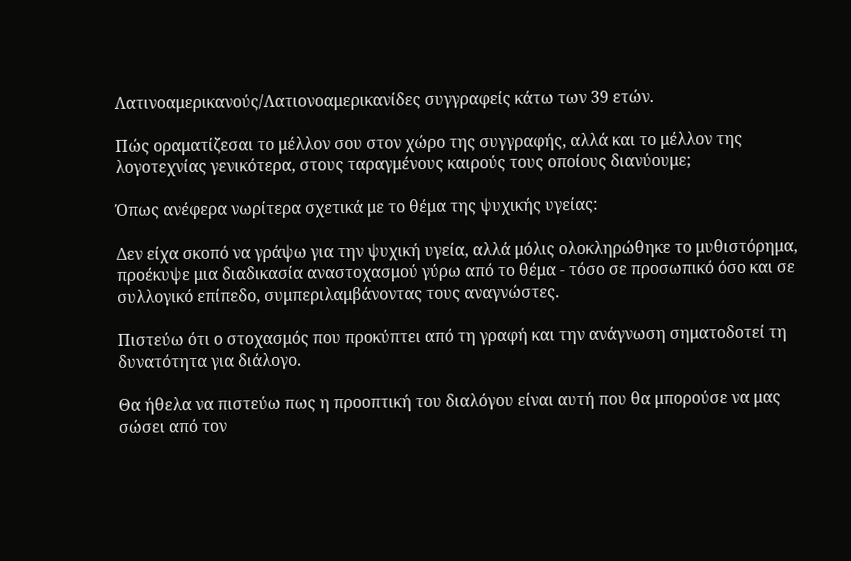Λατινοαμερικανούς/Λατιονοαμερικανίδες συγγραφείς κάτω των 39 ετών.

Πώς οραματίζεσαι το μέλλον σου στον χώρο της συγγραφής, αλλά και το μέλλον της λογοτεχνίας γενικότερα, στους ταραγμένους καιρούς τους οποίους διανύουμε;

Όπως ανέφερα νωρίτερα σχετικά με το θέμα της ψυχικής υγείας:

Δεν είχα σκοπό να γράψω για την ψυχική υγεία, αλλά μόλις ολοκληρώθηκε το μυθιστόρημα, προέκυψε μια διαδικασία αναστοχασμού γύρω από το θέμα - τόσο σε προσωπικό όσο και σε συλλογικό επίπεδο, συμπεριλαμβάνοντας τους αναγνώστες.

Πιστεύω ότι ο στοχασμός που προκύπτει από τη γραφή και την ανάγνωση σηματοδοτεί τη δυνατότητα για διάλογο.

Θα ήθελα να πιστεύω πως η προοπτική του διαλόγου είναι αυτή που θα μπορούσε να μας σώσει από τον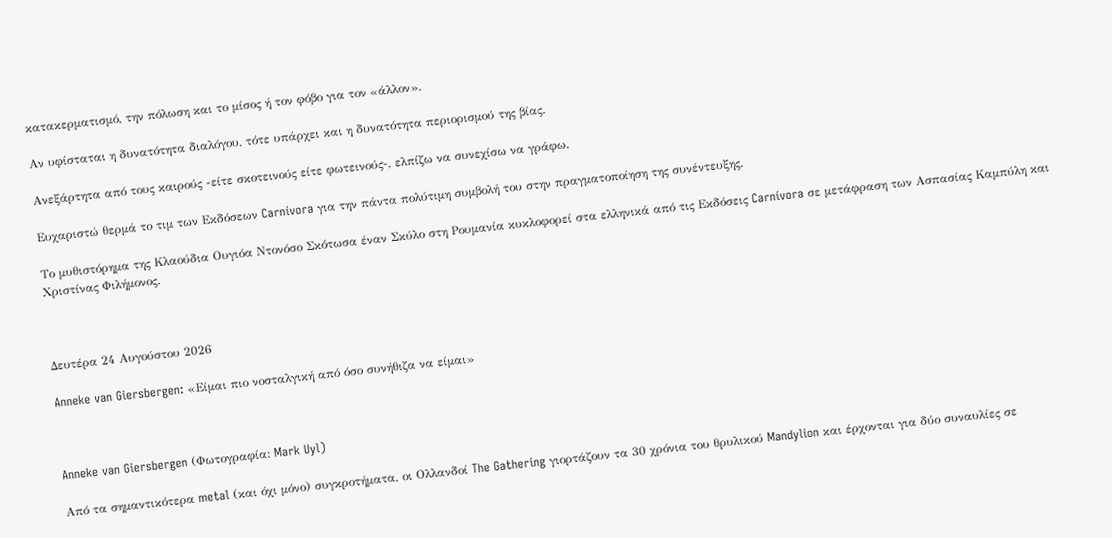κατακερματισμό, την πόλωση και το μίσος ή τον φόβο για τον «άλλον».

Αν υφίσταται η δυνατότητα διαλόγου, τότε υπάρχει και η δυνατότητα περιορισμού της βίας.

Ανεξάρτητα από τους καιρούς -είτε σκοτεινούς είτε φωτεινούς-, ελπίζω να συνεχίσω να γράφω.

Ευχαριστώ θερμά το τιμ των Εκδόσεων Carnívora για την πάντα πολύτιμη συμβολή του στην πραγματοποίηση της συνέντευξης.

Το μυθιστόρημα της Κλαούδια Ουγιόα Ντονόσο Σκότωσα έναν Σκύλο στη Ρουμανία κυκλοφορεί στα ελληνικά από τις Εκδόσεις Carnívora σε μετάφραση των Ασπασίας Καμπύλη και Χριστίνας Φιλήμονος.



Δευτέρα 24 Αυγούστου 2026

Anneke van Giersbergen: «Είμαι πιο νοσταλγική από όσο συνήθιζα να είμαι»



Anneke van Giersbergen (Φωτογραφία: Mark Uyl)

Από τα σημαντικότερα metal (και όχι μόνο) συγκροτήματα, οι Ολλανδοί The Gathering γιορτάζουν τα 30 χρόνια του θρυλικού Mandylion και έρχονται για δύο συναυλίες σε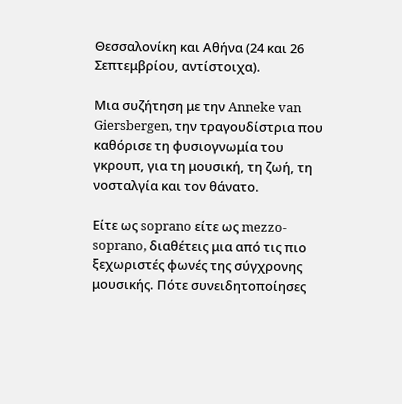Θεσσαλονίκη και Αθήνα (24 και 26 Σεπτεμβρίου, αντίστοιχα).

Μια συζήτηση με την Anneke van Giersbergen, την τραγουδίστρια που καθόρισε τη φυσιογνωμία του γκρουπ, για τη μουσική, τη ζωή, τη νοσταλγία και τον θάνατο.

Είτε ως soprano είτε ως mezzo-soprano, διαθέτεις μια από τις πιο ξεχωριστές φωνές της σύγχρονης μουσικής. Πότε συνειδητοποίησες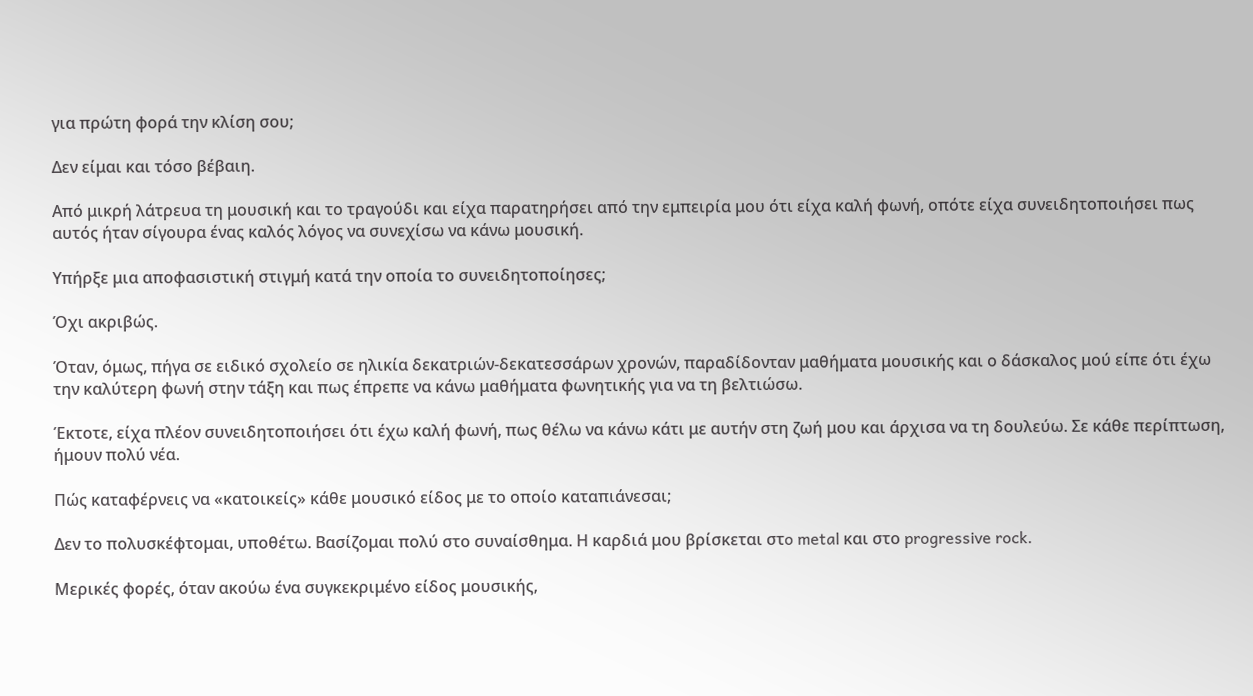για πρώτη φορά την κλίση σου;

Δεν είμαι και τόσο βέβαιη.

Από μικρή λάτρευα τη μουσική και το τραγούδι και είχα παρατηρήσει από την εμπειρία μου ότι είχα καλή φωνή, οπότε είχα συνειδητοποιήσει πως αυτός ήταν σίγουρα ένας καλός λόγος να συνεχίσω να κάνω μουσική.

Υπήρξε μια αποφασιστική στιγμή κατά την οποία το συνειδητοποίησες;

Όχι ακριβώς.

Όταν, όμως, πήγα σε ειδικό σχολείο σε ηλικία δεκατριών-δεκατεσσάρων χρονών, παραδίδονταν μαθήματα μουσικής και ο δάσκαλος μού είπε ότι έχω την καλύτερη φωνή στην τάξη και πως έπρεπε να κάνω μαθήματα φωνητικής για να τη βελτιώσω.

Έκτοτε, είχα πλέον συνειδητοποιήσει ότι έχω καλή φωνή, πως θέλω να κάνω κάτι με αυτήν στη ζωή μου και άρχισα να τη δουλεύω. Σε κάθε περίπτωση, ήμουν πολύ νέα.

Πώς καταφέρνεις να «κατοικείς» κάθε μουσικό είδος με το οποίο καταπιάνεσαι;

Δεν το πολυσκέφτομαι, υποθέτω. Βασίζομαι πολύ στο συναίσθημα. Η καρδιά μου βρίσκεται στo metal και στο progressive rock.

Μερικές φορές, όταν ακούω ένα συγκεκριμένο είδος μουσικής,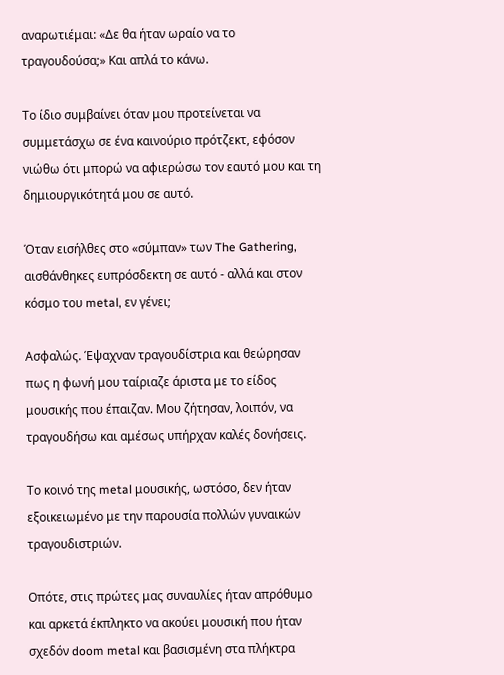αναρωτιέμαι: «Δε θα ήταν ωραίο να το τραγουδούσα;» Και απλά το κάνω.

Το ίδιο συμβαίνει όταν μου προτείνεται να συμμετάσχω σε ένα καινούριο πρότζεκτ, εφόσον νιώθω ότι μπορώ να αφιερώσω τον εαυτό μου και τη δημιουργικότητά μου σε αυτό.

Όταν εισήλθες στο «σύμπαν» των The Gathering, αισθάνθηκες ευπρόσδεκτη σε αυτό - αλλά και στον κόσμο του metal, εν γένει;

Ασφαλώς. Έψαχναν τραγουδίστρια και θεώρησαν πως η φωνή μου ταίριαζε άριστα με το είδος μουσικής που έπαιζαν. Μου ζήτησαν, λοιπόν, να τραγουδήσω και αμέσως υπήρχαν καλές δονήσεις.

Το κοινό της metal μουσικής, ωστόσο, δεν ήταν εξοικειωμένο με την παρουσία πολλών γυναικών τραγουδιστριών.

Οπότε, στις πρώτες μας συναυλίες ήταν απρόθυμο και αρκετά έκπληκτο να ακούει μουσική που ήταν σχεδόν doom metal και βασισμένη στα πλήκτρα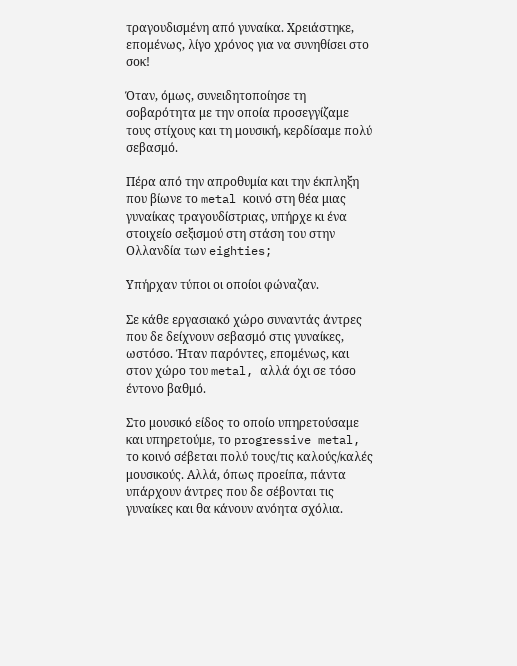τραγουδισμένη από γυναίκα. Χρειάστηκε, επομένως, λίγο χρόνος για να συνηθίσει στο σοκ!

Όταν, όμως, συνειδητοποίησε τη σοβαρότητα με την οποία προσεγγίζαμε τους στίχους και τη μουσική, κερδίσαμε πολύ σεβασμό.

Πέρα από την απροθυμία και την έκπληξη που βίωνε το metal κοινό στη θέα μιας γυναίκας τραγουδίστριας, υπήρχε κι ένα στοιχείο σεξισμού στη στάση του στην Ολλανδία των eighties;

Υπήρχαν τύποι οι οποίοι φώναζαν.

Σε κάθε εργασιακό χώρο συναντάς άντρες που δε δείχνουν σεβασμό στις γυναίκες, ωστόσο. Ήταν παρόντες, επομένως, και στον χώρο του metal, αλλά όχι σε τόσο έντονο βαθμό.

Στο μουσικό είδος το οποίο υπηρετούσαμε και υπηρετούμε, το progressive metal, το κοινό σέβεται πολύ τους/τις καλούς/καλές μουσικούς. Αλλά, όπως προείπα, πάντα υπάρχουν άντρες που δε σέβονται τις γυναίκες και θα κάνουν ανόητα σχόλια.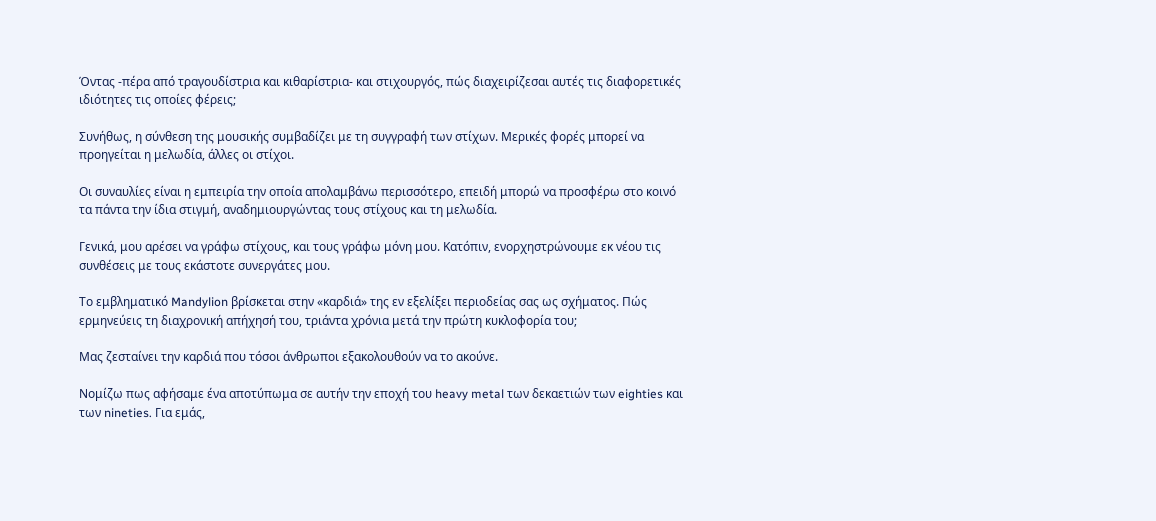Όντας -πέρα από τραγουδίστρια και κιθαρίστρια- και στιχουργός, πώς διαχειρίζεσαι αυτές τις διαφορετικές ιδιότητες τις οποίες φέρεις;

Συνήθως, η σύνθεση της μουσικής συμβαδίζει με τη συγγραφή των στίχων. Μερικές φορές μπορεί να προηγείται η μελωδία, άλλες οι στίχοι.

Οι συναυλίες είναι η εμπειρία την οποία απολαμβάνω περισσότερο, επειδή μπορώ να προσφέρω στο κοινό τα πάντα την ίδια στιγμή, αναδημιουργώντας τους στίχους και τη μελωδία.

Γενικά, μου αρέσει να γράφω στίχους, και τους γράφω μόνη μου. Κατόπιν, ενορχηστρώνουμε εκ νέου τις συνθέσεις με τους εκάστοτε συνεργάτες μου.

Το εμβληματικό Mandylion βρίσκεται στην «καρδιά» της εν εξελίξει περιοδείας σας ως σχήματος. Πώς ερμηνεύεις τη διαχρονική απήχησή του, τριάντα χρόνια μετά την πρώτη κυκλοφορία του;

Μας ζεσταίνει την καρδιά που τόσοι άνθρωποι εξακολουθούν να το ακούνε.

Νομίζω πως αφήσαμε ένα αποτύπωμα σε αυτήν την εποχή του heavy metal των δεκαετιών των eighties και των nineties. Για εμάς,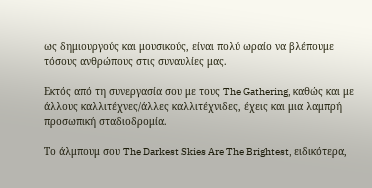ως δημιουργούς και μουσικούς, είναι πολύ ωραίο να βλέπουμε τόσους ανθρώπους στις συναυλίες μας.

Εκτός από τη συνεργασία σου με τους The Gathering, καθώς και με άλλους καλλιτέχνες/άλλες καλλιτέχνιδες, έχεις και μια λαμπρή προσωπική σταδιοδρομία.

Το άλμπουμ σου The Darkest Skies Are The Brightest, ειδικότερα,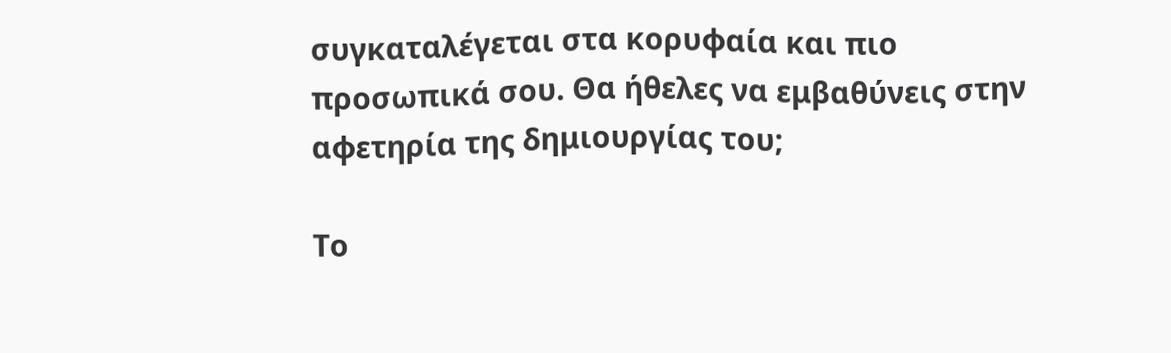συγκαταλέγεται στα κορυφαία και πιο προσωπικά σου. Θα ήθελες να εμβαθύνεις στην αφετηρία της δημιουργίας του;

Το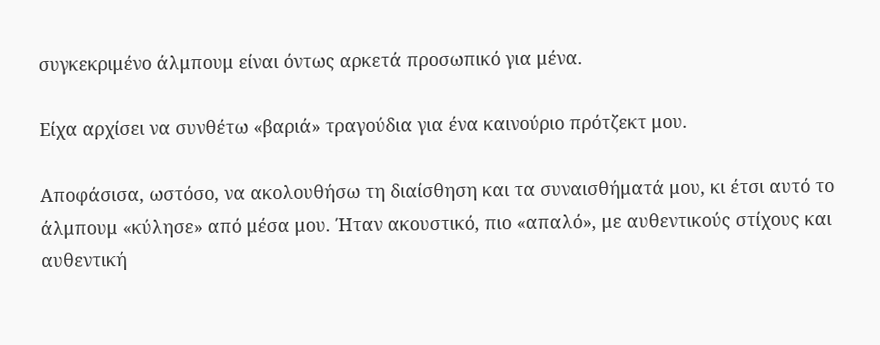συγκεκριμένο άλμπουμ είναι όντως αρκετά προσωπικό για μένα.

Είχα αρχίσει να συνθέτω «βαριά» τραγούδια για ένα καινούριο πρότζεκτ μου.

Αποφάσισα, ωστόσο, να ακολουθήσω τη διαίσθηση και τα συναισθήματά μου, κι έτσι αυτό το άλμπουμ «κύλησε» από μέσα μου. Ήταν ακουστικό, πιο «απαλό», με αυθεντικούς στίχους και αυθεντική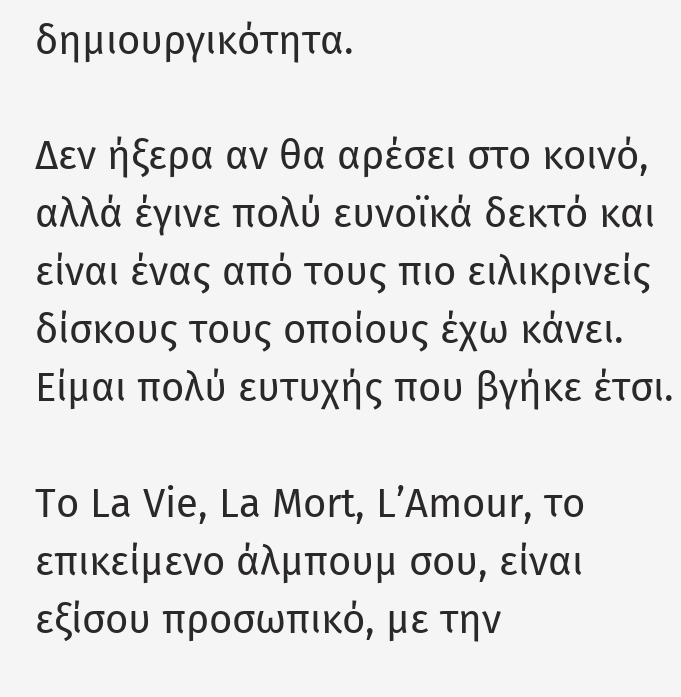δημιουργικότητα.

Δεν ήξερα αν θα αρέσει στο κοινό, αλλά έγινε πολύ ευνοϊκά δεκτό και είναι ένας από τους πιο ειλικρινείς δίσκους τους οποίους έχω κάνει. Είμαι πολύ ευτυχής που βγήκε έτσι.

Το La Vie, La Mort, L’Amour, το επικείμενο άλμπουμ σου, είναι εξίσου προσωπικό, με την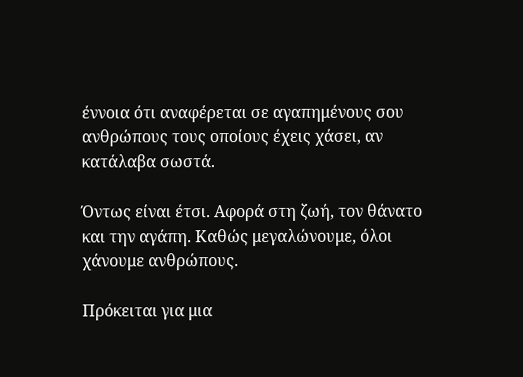έννοια ότι αναφέρεται σε αγαπημένους σου ανθρώπους τους οποίους έχεις χάσει, αν κατάλαβα σωστά.

Όντως είναι έτσι. Αφορά στη ζωή, τον θάνατο και την αγάπη. Καθώς μεγαλώνουμε, όλοι χάνουμε ανθρώπους.

Πρόκειται για μια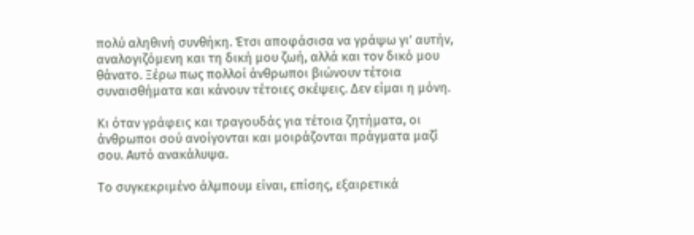πολύ αληθινή συνθήκη. Έτσι αποφάσισα να γράψω γι’ αυτήν, αναλογιζόμενη και τη δική μου ζωή, αλλά και τον δικό μου θάνατο. Ξέρω πως πολλοί άνθρωποι βιώνουν τέτοια συναισθήματα και κάνουν τέτοιες σκέψεις. Δεν είμαι η μόνη.

Κι όταν γράφεις και τραγουδάς για τέτοια ζητήματα, οι άνθρωποι σού ανοίγονται και μοιράζονται πράγματα μαζί σου. Αυτό ανακάλυψα.

Το συγκεκριμένο άλμπουμ είναι, επίσης, εξαιρετικά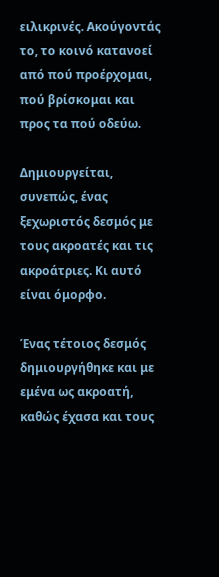ειλικρινές. Ακούγοντάς το, το κοινό κατανοεί από πού προέρχομαι, πού βρίσκομαι και προς τα πού οδεύω.

Δημιουργείται, συνεπώς, ένας ξεχωριστός δεσμός με τους ακροατές και τις ακροάτριες. Κι αυτό είναι όμορφο.

Ένας τέτοιος δεσμός δημιουργήθηκε και με εμένα ως ακροατή, καθώς έχασα και τους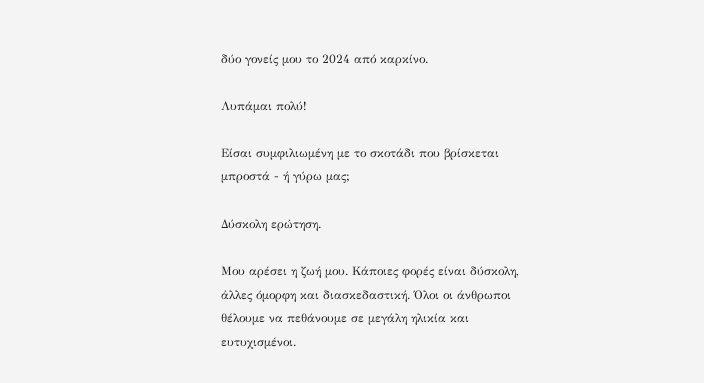δύο γονείς μου το 2024 από καρκίνο.

Λυπάμαι πολύ!

Είσαι συμφιλιωμένη με το σκοτάδι που βρίσκεται μπροστά - ή γύρω μας;

Δύσκολη ερώτηση.

Μου αρέσει η ζωή μου. Κάποιες φορές είναι δύσκολη, άλλες όμορφη και διασκεδαστική. Όλοι οι άνθρωποι θέλουμε να πεθάνουμε σε μεγάλη ηλικία και ευτυχισμένοι.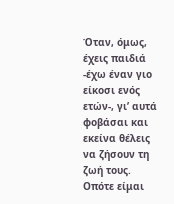Όταν, όμως, έχεις παιδιά -έχω έναν γιο είκοσι ενός ετών-, γι’ αυτά φοβάσαι και εκείνα θέλεις να ζήσουν τη ζωή τους. Οπότε είμαι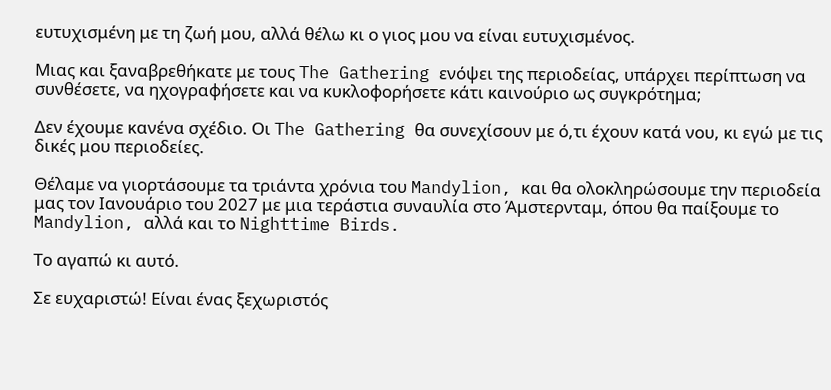ευτυχισμένη με τη ζωή μου, αλλά θέλω κι ο γιος μου να είναι ευτυχισμένος.

Μιας και ξαναβρεθήκατε με τους The Gathering ενόψει της περιοδείας, υπάρχει περίπτωση να συνθέσετε, να ηχογραφήσετε και να κυκλοφορήσετε κάτι καινούριο ως συγκρότημα;

Δεν έχουμε κανένα σχέδιο. Οι The Gathering θα συνεχίσουν με ό,τι έχουν κατά νου, κι εγώ με τις δικές μου περιοδείες.

Θέλαμε να γιορτάσουμε τα τριάντα χρόνια του Mandylion, και θα ολοκληρώσουμε την περιοδεία μας τον Ιανουάριο του 2027 με μια τεράστια συναυλία στο Άμστερνταμ, όπου θα παίξουμε το Mandylion, αλλά και το Nighttime Birds.

Το αγαπώ κι αυτό.

Σε ευχαριστώ! Είναι ένας ξεχωριστός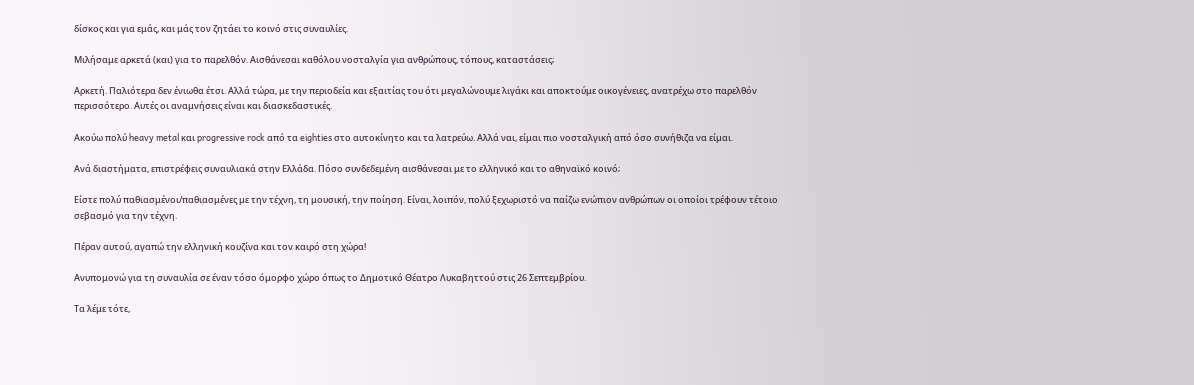δίσκος και για εμάς, και μάς τον ζητάει το κοινό στις συναυλίες.

Μιλήσαμε αρκετά (και) για το παρελθόν. Αισθάνεσαι καθόλου νοσταλγία για ανθρώπους, τόπους, καταστάσεις;

Αρκετή. Παλιότερα δεν ένιωθα έτσι. Αλλά τώρα, με την περιοδεία και εξαιτίας του ότι μεγαλώνουμε λιγάκι και αποκτούμε οικογένειες, ανατρέχω στο παρελθόν περισσότερο. Αυτές οι αναμνήσεις είναι και διασκεδαστικές.

Ακούω πολύ heavy metal και progressive rock από τα eighties στο αυτοκίνητο και τα λατρεύω. Αλλά ναι, είμαι πιο νοσταλγική από όσο συνήθιζα να είμαι.

Ανά διαστήματα, επιστρέφεις συναυλιακά στην Ελλάδα. Πόσο συνδεδεμένη αισθάνεσαι με το ελληνικό και το αθηναϊκό κοινό;

Είστε πολύ παθιασμένοι/παθιασμένες με την τέχνη, τη μουσική, την ποίηση. Είναι, λοιπόν, πολύ ξεχωριστό να παίζω ενώπιον ανθρώπων οι οποίοι τρέφουν τέτοιο σεβασμό για την τέχνη.

Πέραν αυτού, αγαπώ την ελληνική κουζίνα και τον καιρό στη χώρα!

Ανυπομονώ για τη συναυλία σε έναν τόσο όμορφο χώρο όπως το Δημοτικό Θέατρο Λυκαβηττού στις 26 Σεπτεμβρίου.

Τα λέμε τότε,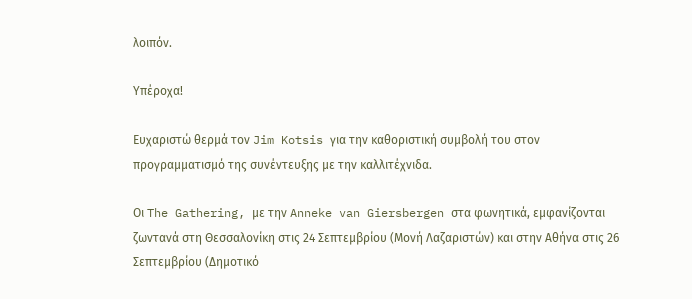λοιπόν.

Υπέροχα!

Ευχαριστώ θερμά τον Jim Kotsis για την καθοριστική συμβολή του στον προγραμματισμό της συνέντευξης με την καλλιτέχνιδα.

Οι The Gathering, με την Anneke van Giersbergen στα φωνητικά, εμφανίζονται ζωντανά στη Θεσσαλονίκη στις 24 Σεπτεμβρίου (Μονή Λαζαριστών) και στην Αθήνα στις 26 Σεπτεμβρίου (Δημοτικό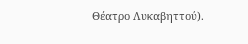Θέατρο Λυκαβηττού).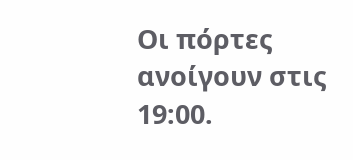Οι πόρτες ανοίγουν στις 19:00.